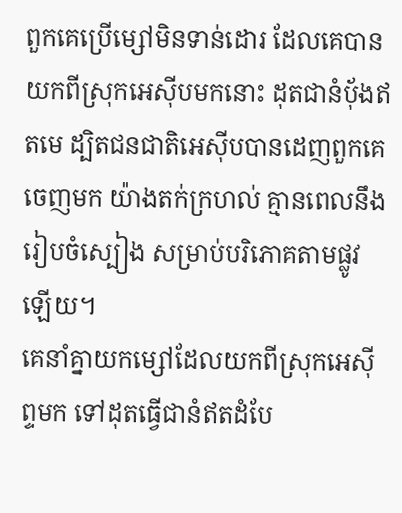ពួកគេប្រើម្សៅមិនទាន់ដោរ ដែលគេបានយកពីស្រុកអេស៊ីបមកនោះ ដុតជានំបុ័ងឥតមេ ដ្បិតជនជាតិអេស៊ីបបានដេញពួកគេចេញមក យ៉ាងតក់ក្រហល់ គ្មានពេលនឹងរៀបចំស្បៀង សម្រាប់បរិភោគតាមផ្លូវឡើយ។
គេនាំគ្នាយកម្សៅដែលយកពីស្រុកអេស៊ីព្ទមក ទៅដុតធ្វើជានំឥតដំបែ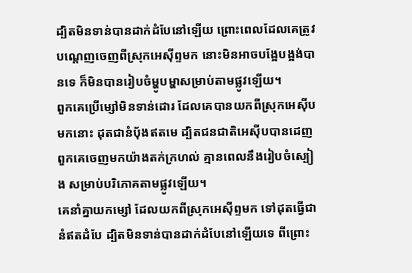ដ្បិតមិនទាន់បានដាក់ដំបែនៅឡើយ ព្រោះពេលដែលគេត្រូវបណ្តេញចេញពីស្រុកអេស៊ីព្ទមក នោះមិនអាចបង្អែបង្អង់បានទេ ក៏មិនបានរៀបចំម្ហូបម្ហាសម្រាប់តាមផ្លូវឡើយ។
ពួកគេប្រើម្សៅមិនទាន់ដោរ ដែលគេបានយកពីស្រុកអេស៊ីបមកនោះ ដុតជានំប៉័ងឥតមេ ដ្បិតជនជាតិអេស៊ីបបានដេញពួកគេចេញមកយ៉ាងតក់ក្រហល់ គ្មានពេលនឹងរៀបចំស្បៀង សម្រាប់បរិភោគតាមផ្លូវឡើយ។
គេនាំគ្នាយកម្សៅ ដែលយកពីស្រុកអេស៊ីព្ទមក ទៅដុតធ្វើជានំឥតដំបែ ដ្បិតមិនទាន់បានដាក់ដំបែនៅឡើយទេ ពីព្រោះ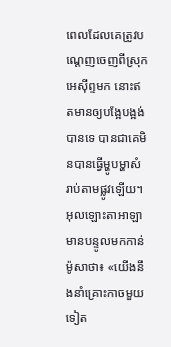ពេលដែលគេត្រូវបណ្តេញចេញពីស្រុកអេស៊ីព្ទមក នោះឥតមានឲ្យបង្អែបង្អង់បានទេ បានជាគេមិនបានធ្វើម្ហូបម្ហាសំរាប់តាមផ្លូវឡើយ។
អុលឡោះតាអាឡា មានបន្ទូលមកកាន់ម៉ូសាថា៖ «យើងនឹងនាំគ្រោះកាចមួយទៀត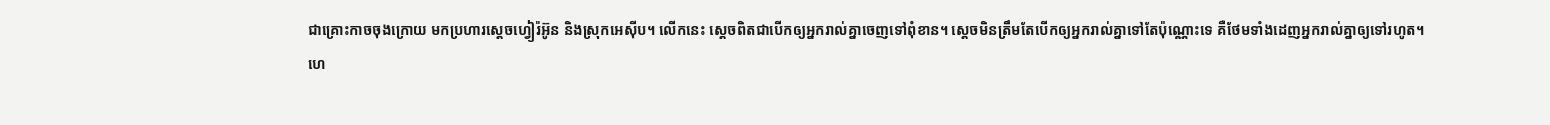ជាគ្រោះកាចចុងក្រោយ មកប្រហារស្តេចហ្វៀរ៉អ៊ូន និងស្រុកអេស៊ីប។ លើកនេះ ស្តេចពិតជាបើកឲ្យអ្នករាល់គ្នាចេញទៅពុំខាន។ ស្តេចមិនត្រឹមតែបើកឲ្យអ្នករាល់គ្នាទៅតែប៉ុណ្ណោះទេ គឺថែមទាំងដេញអ្នករាល់គ្នាឲ្យទៅរហូត។
ហេ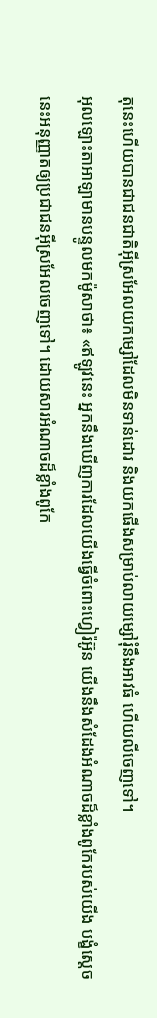តុនេះហើយបានជាជនជាតិអ៊ីស្រអែលយកម្សៅដែលមិនទាន់ដោរ និងយកផើងសម្រាប់លាយម្សៅរុំនឹងអាវធំ ហើយលីចេញទៅ។
អុលឡោះតាអាឡាមានបន្ទូលមកម៉ូសាថា៖ «ឥឡូវនេះ អ្នកនឹងឃើញការដែលយើងធ្វើចំពោះហ្វៀរ៉អ៊ូន យើងនឹងសំដែងអំណាចដ៏ខ្លាំងពូកែរបស់យើង បង្ខំស្តេចនេះអនុញ្ញាតឲ្យប្រជាជនអ៊ីស្រអែលចេញទៅ។ ដោយសារអំណាចដ៏ខ្លាំងពូកែ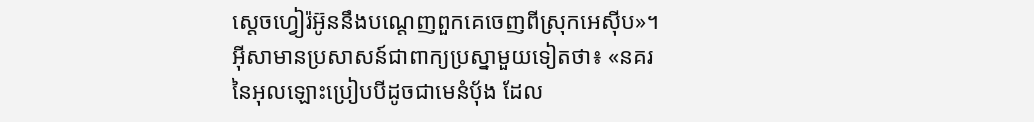ស្តេចហ្វៀរ៉អ៊ូននឹងបណ្តេញពួកគេចេញពីស្រុកអេស៊ីប»។
អ៊ីសាមានប្រសាសន៍ជាពាក្យប្រស្នាមួយទៀតថា៖ «នគរនៃអុលឡោះប្រៀបបីដូចជាមេនំបុ័ង ដែល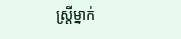ស្ដ្រីម្នាក់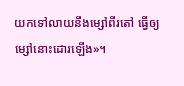យកទៅលាយនឹងម្សៅពីរតៅ ធ្វើឲ្យម្សៅនោះដោរឡើង»។